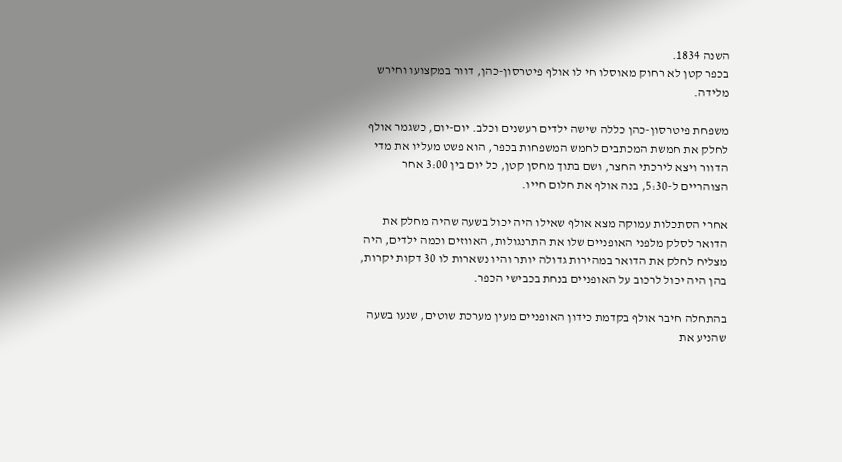השנה 1834.
בכפר קטן לא רחוק מאוסלו חי לו אולף פיטרסון-כהן, דוור במקצועו וחירש מלידה.

משפחת פיטרסון-כהן כללה שישה ילדים רעשנים וכלב. יום-יום, כשגמר אולף לחלק את חמשת המכתבים לחמש המשפחות בכפר, הוא פשט מעליו את מדי הדוור ויצא לירכתי החצר, ושם בתוך מחסן קטן, כל יום בין 3:00 אחר הצוהריים ל-5:30, בנה אולף את חלום חייו.

אחרי הסתכלות עמוקה מצא אולף שאילו היה יכול בשעה שהיה מחלק את הדואר לסלק מלפני האופניים שלו את התרנגולות, האווזים וכמה ילדים, היה מצליח לחלק את הדואר במהירות גדולה יותר והיו נשארות לו 30 דקות יקרות, בהן היה יכול לרכוב על האופניים בנחת בכבישי הכפר.

בהתחלה חיבר אולף בקדמת כידון האופניים מעין מערכת שוטים, שנעו בשעה שהניע את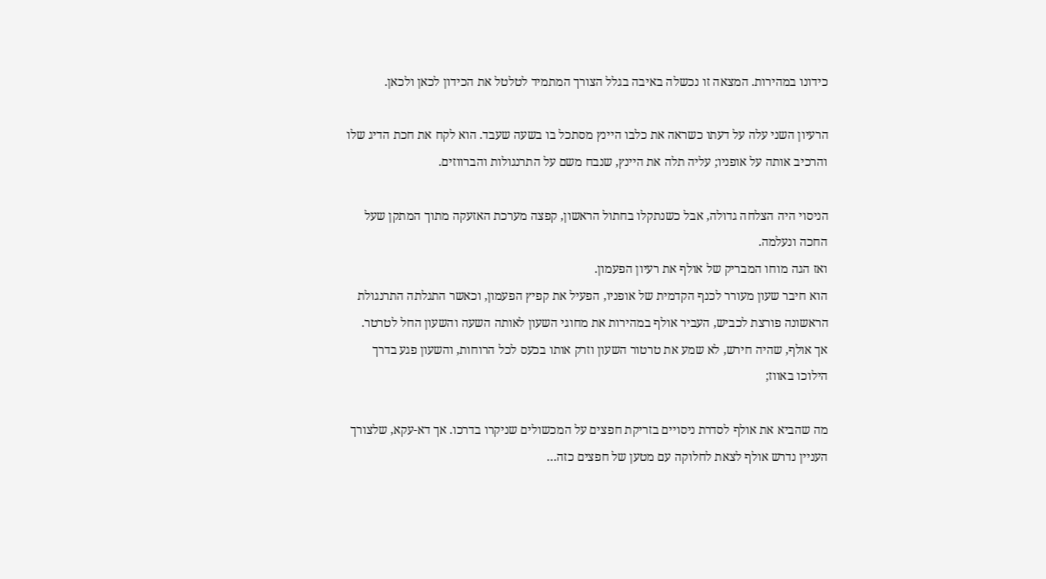כידונו במהירות. המצאה זו נכשלה באיבה בגלל הצורך המתמיד לטלטל את הכידון לכאן ולכאן.

הרעיון השני עלה על דעתו כשראה את כלבו היינץ מסתכל בו בשעה שעבד. הוא לקח את חכת הדיג שלו והרכיב אותה על אופניו; עליה תלה את היינץ, שנבח משם על התרנגולות והברווזים.

הניסוי היה הצלחה גדולה, אבל כשנתקלו בחתול הראשון, קפצה מערכת האזעקה מתוך המתקן שעל החכה ונעלמה.
ואז הגה מוחו המבריק של אולף את רעיון הפעמון.
הוא חיבר שעון מעורר לכנף הקדמית של אופניו, הפעיל את קפיץ הפעמון, וכאשר התגלתה התרנגולת הראשונה פורצת לכביש, העביר אולף במהירות את מחוגי השעון לאותה השעה והשעון החל לטרטר. אך אולף, שהיה חירש, לא שמע את טרטור השעון וזרק אותו בכעס לכל הרוחות, והשעון פגע בדרך הילוכו באווז;

מה שהביא את אולף לסדרת ניסויים בזריקת חפצים על המכשולים שניקרו בדרכו. אך דא-עקא, שלצורך העניין נדרש אולף לצאת לחלוקה עם מטען של חפצים כזה…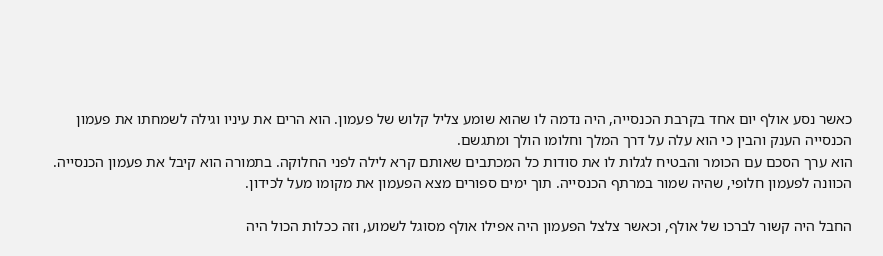כאשר נסע אולף יום אחד בקרבת הכנסייה, היה נדמה לו שהוא שומע צליל קלוש של פעמון. הוא הרים את עיניו וגילה לשמחתו את פעמון הכנסייה הענק והבין כי הוא עלה על דרך המלך וחלומו הולך ומתגשם.
הוא ערך הסכם עם הכומר והבטיח לגלות לו את סודות כל המכתבים שאותם קרא לילה לפני החלוקה. בתמורה הוא קיבל את פעמון הכנסייה. הכוונה לפעמון חלופי, שהיה שמור במרתף הכנסייה. תוך ימים ספורים מצא הפעמון את מקומו מעל לכידון.

החבל היה קשור לברכו של אולף, וכאשר צלצל הפעמון היה אפילו אולף מסוגל לשמוע, וזה ככלות הכול היה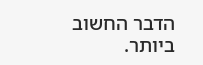הדבר החשוב ביותר.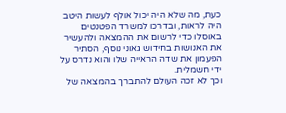כעת, מה שלא היה יכול אולף לעשות היטב היה לראות, ובדרכו למשרד הפטנטים באוסלו כדי לרשום את ההמצאה ולהעשיר את האנושות בחידוש גאוני נוסף, הסתיר הפעמון את שדה הראייה שלו והוא נדרס על ידי חשמלית.
וכך לא זכה העולם להתברך בהמצאה של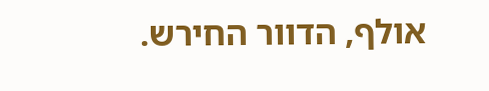אולף, הדוור החירש.